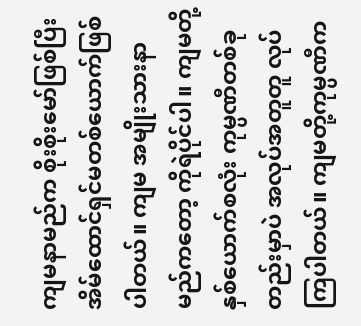ကျမနာမည်က စိုးစိုးမော်ဖြစ်ပြီး အိမ်ထောင်ရှင်မတစ်ယောက်ဖြစ်ပါတယ်။ ကျမ အမျိုးသားနာမည်ကတော့ ကိုရဲပိုင်ပါ။ ကျမတို့နှစ်ယောက်စလုံး ကုမ္ပဏီတစ်ခုတည်းမှာပဲ အလုပ်အတူတူ လုပ်ကြပါတယ်။ ကျမတို့ကုမ္ပဏီက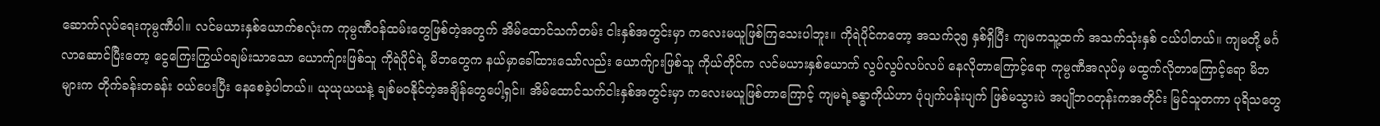ဆောက်လုပ်ရေးကုမ္ပဏီပါ။ လင်မယားနှစ်ယောက်စလုံးက ကုမ္ပဏီဝန်ထမ်းတွေဖြစ်တဲ့အတွက် အိမ်ထောင်သက်တမ်း ငါးနှစ်အတွင်းမှာ ကလေးမယူဖြစ်ကြသေးပါဘူး။ ကိုရဲပိုင်ကတော့ အသက်၃၅ နှစ်ရှိပြီး ကျမကသူ့ထက် အသက်သုံးနှစ် ငယ်ပါတယ်။ ကျမတို့ မင်္ဂလာဆောင်ပြီးတော့ ငွေကြေးကြွယ်ဝချမ်းသာသော ယောက်ျားဖြစ်သူ ကိုရဲပိုင်ရဲ့ မိဘတွေက နယ်မှာခေါ်ထားသော်လည်း ယောက်ျားဖြစ်သူ ကိုယ်တိုင်က လင်မယားနှစ်ယောက် လွပ်လွပ်လပ်လပ် နေလိုတာကြောင့်ရော ကုမ္ပဏီအလုပ်မှ မထွက်လိုတာကြောင့်ရော မိဘများက တိုက်ခန်းတခန်း ဝယ်ပေးပြီး နေစေခဲ့ပါတယ်။ ယုယုယယနဲ့ ချစ်မဝနိုင်တဲ့အချိန်တွေပေါ့ရှင်။ အိမ်ထောင်သက်ငါးနှစ်အတွင်းမှာ ကလေးမယူဖြစ်တာကြောင့် ကျမရဲ့ခန္ဓာကိုယ်ဟာ ပုံပျက်ပန်းပျက် ဖြစ်မသွားပဲ အပျိုဘဝတုန်းကအတိုင်း မြင်သူတကာ ပုရိသတွေ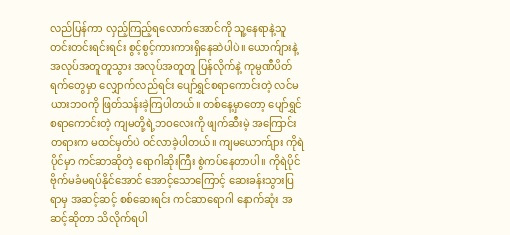လည်ပြန်ကာ လှည့်ကြည့်ရလောက်အောင်ကို သူ့နေရာနဲ့သူ တင်းတင်းရင်းရင်း စွင့်စွင့်ကားကားရှိနေဆဲပါပဲ။ ယောက်ျားနဲ့ အလုပ်အတူတူသွား အလုပ်အတူတူ ပြန်လိုက်နဲ့ ကုမ္ပဏီပိတ်ရက်တွေမှာ လျှောက်လည်ရင်း ပျော်ရွှင်စရာကောင်းတဲ့ လင်မယားဘဝကို ဖြတ်သန်းခဲ့ကြပါတယ်။ တစ်နေ့မှာတော့ ပျော်ရွှင်စရာကောင်းတဲ့ ကျမတို့ရဲ့ဘဝလေးကို ဖျက်ဆီးမဲ့ အကြောင်းတရားက မထင်မှတ်ပဲ ဝင်လာခဲ့ပါတယ်။ ကျမယောက်ျား ကိုရဲပိုင်မှာ ကင်ဆာဆိုတဲ့ ရောဂါဆိုးကြီး စွဲကပ်နေတာပါ။ ကိုရဲပိုင် ဗိုက်မခံမရပ်နိုင်အောင် အောင့်သောကြောင့် ဆေးခန်းသွားပြရာမှ အဆင့်ဆင့် စစ်ဆေးရင်း ကင်ဆာရောဂါ နောက်ဆုံး အဆင့်ဆိုတာ သိလိုက်ရပါ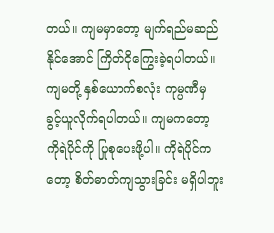တယ်။ ကျမမှာတော့ မျက်ရည်မဆည်နိုင်အောင် ကြိတ်ငိုကြွေးခဲ့ရပါတယ်။ ကျမတို့ နှစ်ယောက်စလုံး ကုမ္ပဏီမှ ခွင့်ယူလိုက်ရပါတယ်။ ကျမကတော့ ကိုရဲပိုင်ကို ပြုစုပေးဖို့ပါ။ ကိုရဲပိုင်ကတော့ စိတ်ဓာတ်ကျသွားခြင်း မရှိပါဘူး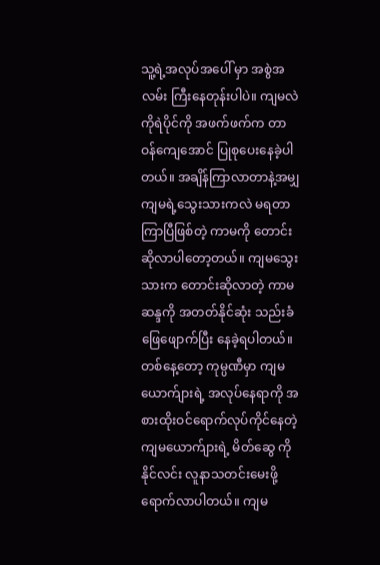သူ့ရဲ့အလုပ်အပေါ် မှာ အစွဲအလမ်း ကြီးနေတုန်းပါပဲ။ ကျမလဲ ကိုရဲပိုင်ကို အဖက်ဖက်က တာဝန်ကျေအောင် ပြုစုပေးနေခဲ့ပါတယ်။ အချိန်ကြာလာတာနဲ့အမျှ ကျမရဲ့သွေးသားကလဲ မရတာကြာပြီဖြစ်တဲ့ ကာမကို တောင်းဆိုလာပါတော့တယ်။ ကျမသွေးသားက တောင်းဆိုလာတဲ့ ကာမဆန္ဒကို အတတ်နိုင်ဆုံး သည်းခံဖြေဖျောက်ပြီး နေခဲ့ရပါတယ်။ တစ်နေ့တော့ ကုမ္ပဏီမှာ ကျမယောက်ျားရဲ့ အလုပ်နေရာကို အစားထိုးဝင်ရောက်လုပ်ကိုင်နေတဲ့ ကျမယောက်ျားရဲ့ မိတ်ဆွေ ကိုနိုင်လင်း လူနာသတင်းမေးဖို့ ရောက်လာပါတယ်။ ကျမ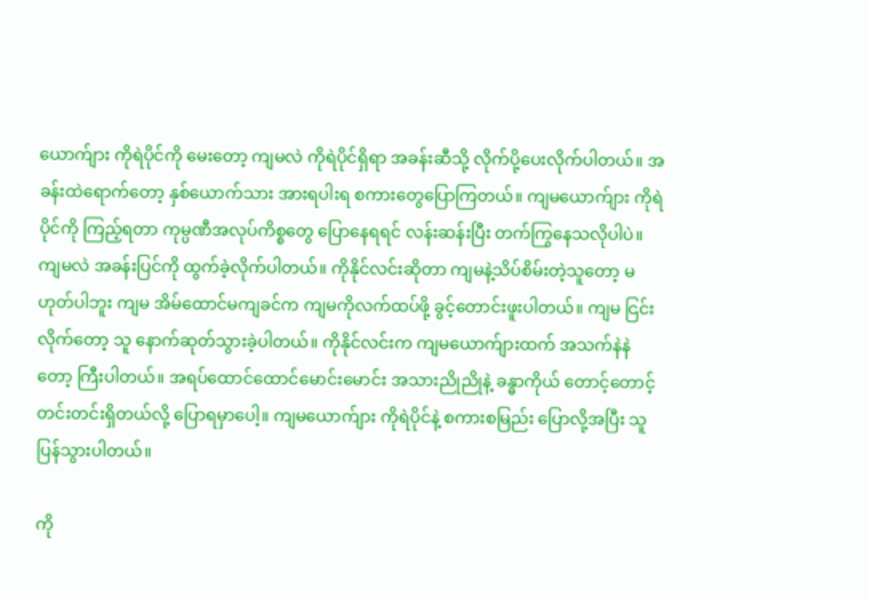ယောက်ျား ကိုရဲပိုင်ကို မေးတော့ ကျမလဲ ကိုရဲပိုင်ရှိရာ အခန်းဆီသို့ လိုက်ပို့ပေးလိုက်ပါတယ်။ အခန်းထဲရောက်တော့ နှစ်ယောက်သား အားရပါးရ စကားတွေပြောကြတယ်။ ကျမယောက်ျား ကိုရဲပိုင်ကို ကြည့်ရတာ ကုမ္ပဏီအလုပ်ကိစ္စတွေ ပြောနေရရင် လန်းဆန်းပြီး တက်ကြွနေသလိုပါပဲ။ ကျမလဲ အခန်းပြင်ကို ထွက်ခဲ့လိုက်ပါတယ်။ ကိုနိုင်လင်းဆိုတာ ကျမနဲ့သိပ်စိမ်းတဲ့သူတော့ မဟုတ်ပါဘူး ကျမ အိမ်ထောင်မကျခင်က ကျမကိုလက်ထပ်ဖို့ ခွင့်တောင်းဖူးပါတယ်။ ကျမ ငြင်းလိုက်တော့ သူ နောက်ဆုတ်သွားခဲ့ပါတယ်။ ကိုနိုင်လင်းက ကျမယောက်ျားထက် အသက်နဲနဲတော့ ကြီးပါတယ်။ အရပ်ထောင်ထောင်မောင်းမောင်း အသားညိုညိုနဲ့ ခန္ဓာကိုယ် တောင့်တောင့်တင်းတင်းရှိတယ်လို့ ပြောရမှာပေါ့။ ကျမယောက်ျား ကိုရဲပိုင်နဲ့ စကားစမြည်း ပြောလို့အပြီး သူပြန်သွားပါတယ်။

ကို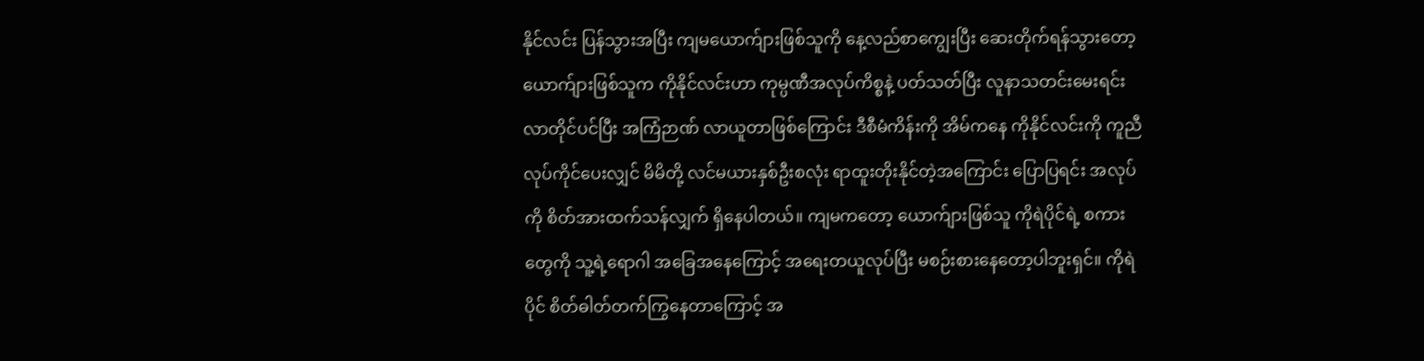နိုင်လင်း ပြန်သွားအပြီး ကျမယောက်ျားဖြစ်သူကို နေ့လည်စာကျွေးပြီး ဆေးတိုက်ရန်သွားတော့ ယောက်ျားဖြစ်သူက ကိုနိုင်လင်းဟာ ကုမ္ပဏီအလုပ်ကိစ္စနဲ့ ပတ်သတ်ပြီး လူနာသတင်းမေးရင်း လာတိုင်ပင်ပြီး အကြံဉာဏ် လာယူတာဖြစ်ကြောင်း ဒီစီမံကိန်းကို အိမ်ကနေ ကိုနိုင်လင်းကို ကူညီလုပ်ကိုင်ပေးလျှင် မိမိတို့ လင်မယားနှစ်ဦးစလုံး ရာထူးတိုးနိုင်တဲ့အကြောင်း ပြောပြရင်း အလုပ်ကို စိတ်အားထက်သန်လျှက် ရှိနေပါတယ်။ ကျမကတော့ ယောက်ျားဖြစ်သူ ကိုရဲပိုင်ရဲ့ စကားတွေကို သူ့ရဲ့ရောဂါ အခြေအနေကြောင့် အရေးတယူလုပ်ပြီး မစဉ်းစားနေတော့ပါဘူးရှင်။ ကိုရဲပိုင် စိတ်ဓါတ်တက်ကြွနေတာကြောင့် အ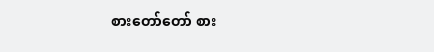စားတော်တော် စား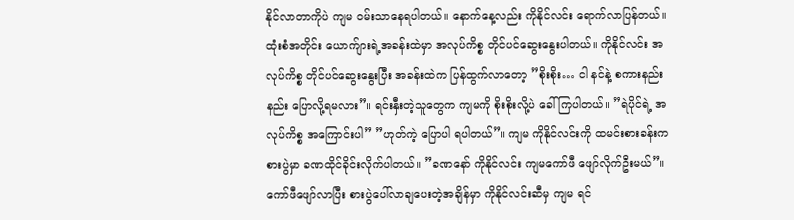နိုင်လာတာကိုပဲ ကျမ ဝမ်းသာနေရပါတယ်။ နောက်နေ့လည်း ကိုနိုင်လင်း ရောက်လာပြန်တယ်။ ထုံးစံအတိုင်း ယောက်ျားရဲ့အခန်းထဲမှာ အလုပ်ကိစ္စ တိုင်ပင်ဆွေးနွေးပါတယ်။ ကိုနိုင်လင်း အလုပ်ကိစ္စ တိုင်ပင်ဆွေးနွေးပြီး အခန်းထဲက ပြန်ထွက်လာတော့ ”စိုးစိုး… ငါ နင်နဲ့ စကားနည်းနည်း ပြောလို့ရမလား”။ ရင်းနှီးတဲ့သူတွေက ကျမကို စိုးစိုးလို့ပဲ ခေါ်ကြပါတယ်။ ”ရဲပိုင်ရဲ့ အလုပ်ကိစ္စ အကြောင်းပါ” ”ဟုတ်ကဲ့ ပြောပါ ရပါတယ်”။ ကျမ ကိုနိုင်လင်းကို ထမင်းစားခန်းက စားပွဲမှာ ခဏထိုင်ခိုင်းလိုက်ပါတယ်။ ”ခဏနော် ကိုနိုင်လင်း ကျမကော်ဖီ ဖျော်လိုက်ဦးမယ်”။ ကော်ဖီဖျော်လာပြီး စားပွဲပေါ်လာချပေးတဲ့အချိန်မှာ ကိုနိုင်လင်းဆီမှ ကျမ ရင်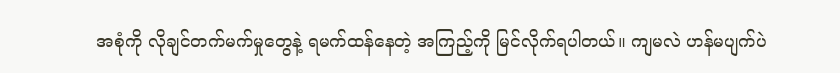အစုံကို လိုချင်တက်မက်မှုတွေနဲ့ ရမက်ထန်နေတဲ့ အကြည့်ကို မြင်လိုက်ရပါတယ်။ ကျမလဲ ဟန်မပျက်ပဲ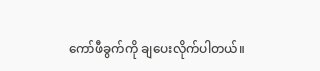ကော်ဖီခွက်ကို ချပေးလိုက်ပါတယ်။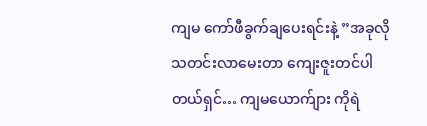ကျမ ကော်ဖီခွက်ချပေးရင်းနဲ့ ”အခုလို သတင်းလာမေးတာ ကျေးဇူးတင်ပါတယ်ရှင်… ကျမယောက်ျား ကိုရဲ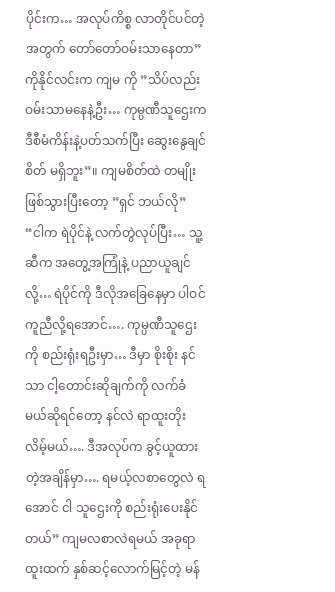ပိုင်းက… အလုပ်ကိစ္စ လာတိုင်ပင်တဲ့အတွက် တော်တော်ဝမ်းသာနေတာ” ကိုနိုင်လင်းက ကျမ ကို ”သိပ်လည်းဝမ်းသာမနေနဲ့ဦး… ကုမ္ပဏီသူဌေးက ဒီစီမံကိန်းနဲ့ပတ်သက်ပြီး ဆွေးနွေချင်စိတ် မရှိဘူး”။ ကျမစိတ်ထဲ တမျိုးဖြစ်သွားပြီးတော့ ”ရှင် ဘယ်လို” “ငါက ရဲပိုင်နဲ့ လက်တွဲလုပ်ပြီး… သူ့ဆီက အတွေ့အကြုံနဲ့ ပညာယူချင်လို့… ရဲပိုင်ကို ဒီလိုအခြေနေမှာ ပါဝင်ကူညီလို့ရအောင်…. ကုမ္ပဏီသူဌေးကို စည်းရုံးရဦးမှာ… ဒီမှာ စိုးစိုး နင်သာ ငါ့တောင်းဆိုချက်ကို လက်ခံမယ်ဆိုရင်တော့ နင်လဲ ရာထူးတိုးလိမ့်မယ်…. ဒီအလုပ်က ခွင့်ယူထားတဲ့အချိန်မှာ…. ရမယ့်လစာတွေလဲ ရအောင် ငါ သူဌေးကို စည်းရုံးပေးနိုင်တယ်” ကျမလစာလဲရမယ် အခုရာထူးထက် နှစ်ဆင့်လောက်မြင့်တဲ့ မန်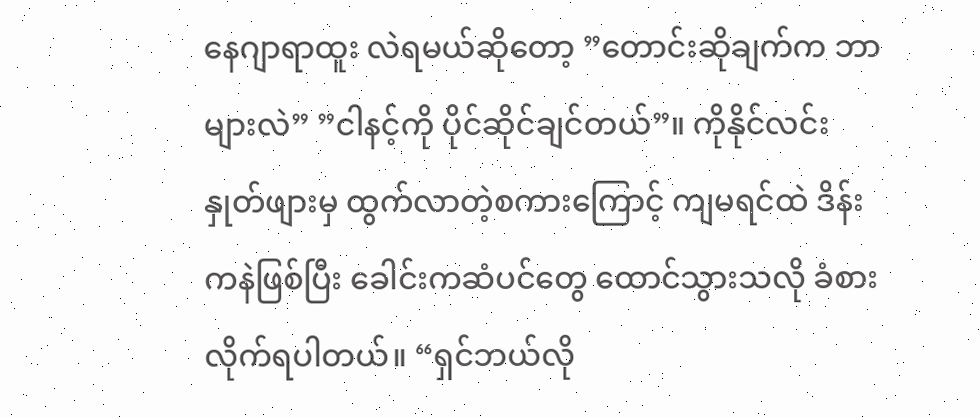နေဂျာရာထူး လဲရမယ်ဆိုတော့ ”တောင်းဆိုချက်က ဘာများလဲ” ”ငါနင့်ကို ပိုင်ဆိုင်ချင်တယ်”။ ကိုနိုင်လင်း နှုတ်ဖျားမှ ထွက်လာတဲ့စကားကြောင့် ကျမရင်ထဲ ဒိန်းကနဲဖြစ်ပြီး ခေါင်းကဆံပင်တွေ ထောင်သွားသလို ခံစားလိုက်ရပါတယ်။ “ရှင်ဘယ်လို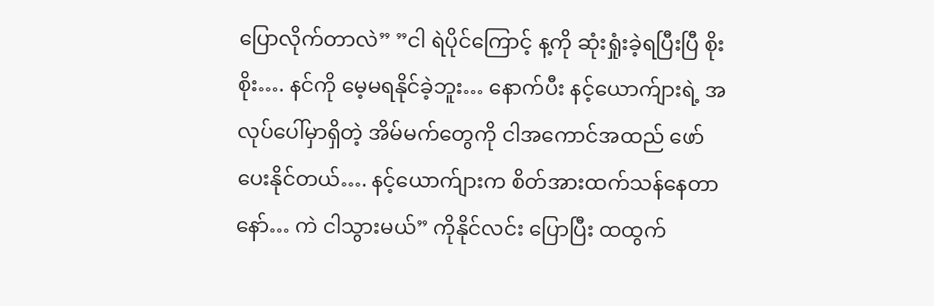ပြောလိုက်တာလဲ” ”ငါ ရဲပိုင်ကြောင့် န့ကို ဆုံးရှုံးခဲ့ရပြီးပြီ စိုးစိုး…. နင်ကို မေ့မရနိုင်ခဲ့ဘူး… နောက်ပီး နင့်ယောက်ျားရဲ့ အလုပ်ပေါ်မှာရှိတဲ့ အိမ်မက်တွေကို ငါအကောင်အထည် ဖော်ပေးနိုင်တယ်…. နင့်ယောက်ျားက စိတ်အားထက်သန်နေတာနော်… ကဲ ငါသွားမယ်” ကိုနိုင်လင်း ပြောပြီး ထထွက်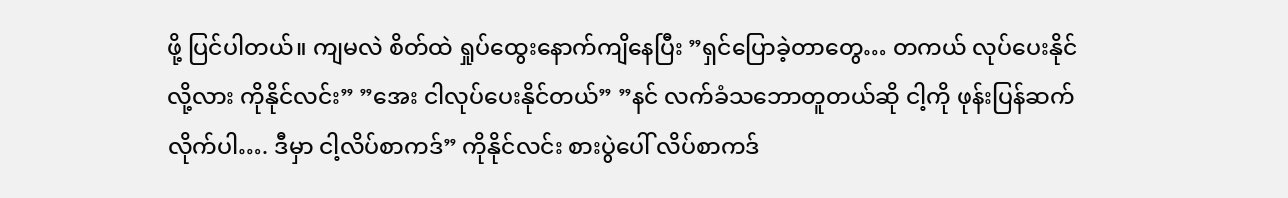ဖို့ ပြင်ပါတယ်။ ကျမလဲ စိတ်ထဲ ရှုပ်ထွေးနောက်ကျိနေပြီး ”ရှင်ပြောခဲ့တာတွေ… တကယ် လုပ်ပေးနိုင်လို့လား ကိုနိုင်လင်း” ”အေး ငါလုပ်ပေးနိုင်တယ်” ”နင် လက်ခံသဘောတူတယ်ဆို ငါ့ကို ဖုန်းပြန်ဆက်လိုက်ပါ…. ဒီမှာ ငါ့လိပ်စာကဒ်” ကိုနိုင်လင်း စားပွဲပေါ် လိပ်စာကဒ်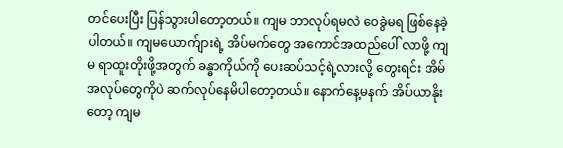တင်ပေးပြီး ပြန်သွားပါတော့တယ်။ ကျမ ဘာလုပ်ရမလဲ ဝေခွဲမရ ဖြစ်နေခဲ့ပါတယ်။ ကျမယောက်ျားရဲ့ အိပ်မက်တွေ အကောင်အထည်ပေါ် လာဖို့ ကျမ ရာထူးတိုးဖို့အတွက် ခန္ဓာကိုယ်ကို ပေးဆပ်သင့်ရဲ့လားလို့ တွေးရင်း အိမ်အလုပ်တွေကိုပဲ ဆက်လုပ်နေမိပါတော့တယ်။ နောက်နေ့မနက် အိပ်ယာနိုးတော့ ကျမ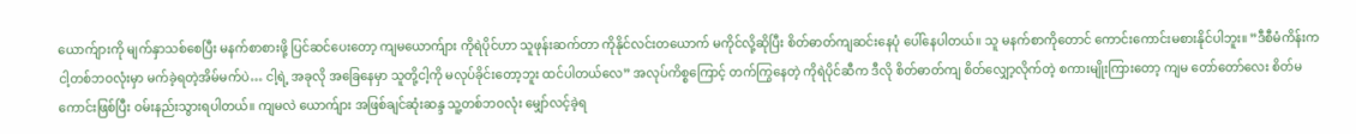ယောက်ျားကို မျက်နှာသစ်စေပြီး မနက်စာစားဖို့ ပြင်ဆင်ပေးတော့ ကျမယောက်ျား ကိုရဲပိုင်ဟာ သူဖုန်းဆက်တာ ကိုနိုင်လင်းတယောက် မကိုင်လို့ဆိုပြီး စိတ်ဓာတ်ကျဆင်းနေပုံ ပေါ်နေပါတယ်။ သူ မနက်စာကိုတောင် ကောင်းကောင်းမစားနိုင်ပါဘူး။ ”ဒီစီမံကိန်းက ငါ့တစ်ဘဝလုံးမှာ မက်ခဲ့ရတဲ့အိမ်မက်ပဲ… ငါ့ရဲ့ အခုလို အခြေနေမှာ သူတို့ငါ့ကို မလုပ်ခိုင်းတော့ဘူး ထင်ပါတယ်လေ” အလုပ်ကိစ္စကြောင့် တက်ကြွနေတဲ့ ကိုရဲပိုင်ဆီက ဒီလို စိတ်ဓာတ်ကျ စိတ်လျှော့လိုက်တဲ့ စကားမျိုးကြားတော့ ကျမ တော်တော်လေး စိတ်မကောင်းဖြစ်ပြီး ဝမ်းနည်းသွားရပါတယ်။ ကျမလဲ ယောက်ျား အဖြစ်ချင်ဆုံးဆန္ဒ သူ့တစ်ဘဝလုံး မျှော်လင့်ခဲ့ရ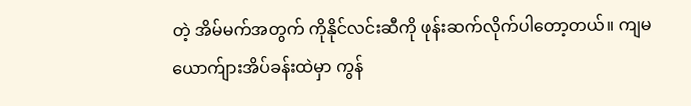တဲ့ အိမ်မက်အတွက် ကိုနိုင်လင်းဆီကို ဖုန်းဆက်လိုက်ပါတော့တယ်။ ကျမ ယောက်ျားအိပ်ခန်းထဲမှာ ကွန်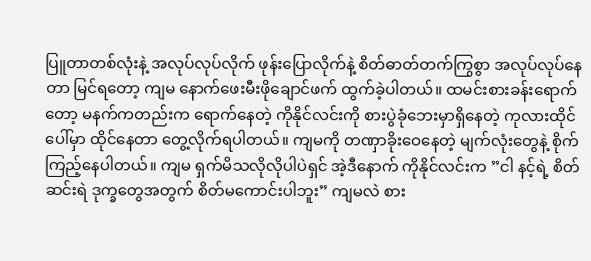ပြူတာတစ်လုံးနဲ့ အလုပ်လုပ်လိုက် ဖုန်းပြောလိုက်နဲ့ စိတ်ဓာတ်တက်ကြွစွာ အလုပ်လုပ်နေတာ မြင်ရတော့ ကျမ နောက်ဖေးမီးဖိုချောင်ဖက် ထွက်ခဲ့ပါတယ်။ ထမင်းစားခန်းရောက်တော့ မနက်ကတည်းက ရောက်နေတဲ့ ကိုနိုင်လင်းကို စားပွဲခုံဘေးမှာရှိနေတဲ့ ကုလားထိုင်ပေါ်မှာ ထိုင်နေတာ တွေ့လိုက်ရပါတယ်။ ကျမကို တဏှာခိုးဝေနေတဲ့ မျက်လုံးတွေနဲ့ စိုက်ကြည့်နေပါတယ်။ ကျမ ရှက်မိသလိုလိုပါပဲရှင် အဲ့ဒီနောက် ကိုနိုင်လင်းက ”ငါ နင့်ရဲ့ စိတ်ဆင်းရဲ ဒုက္ခတွေအတွက် စိတ်မကောင်းပါဘူး” ကျမလဲ စား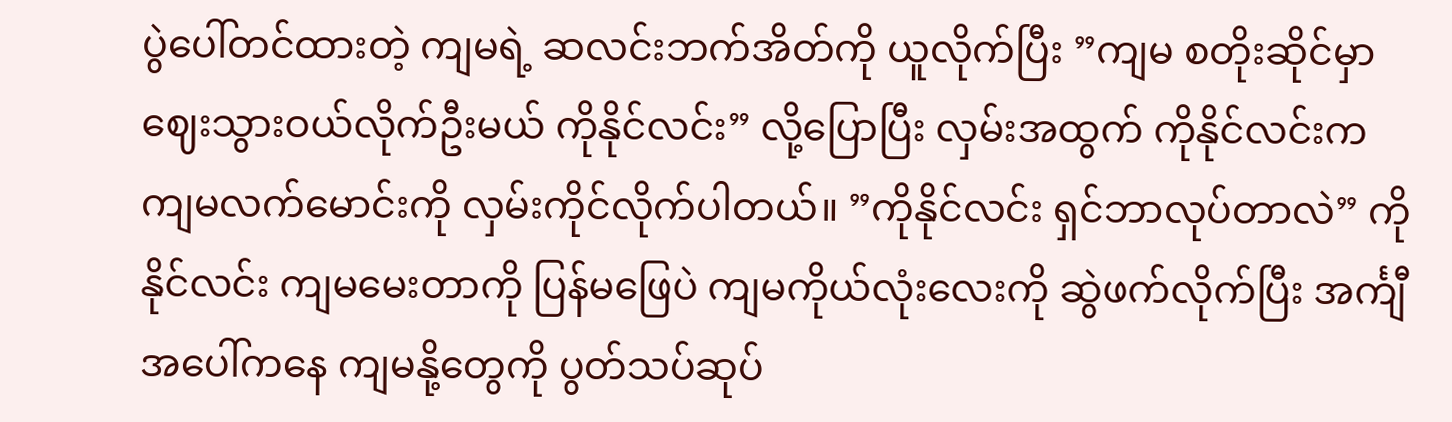ပွဲပေါ်တင်ထားတဲ့ ကျမရဲ့ ဆလင်းဘက်အိတ်ကို ယူလိုက်ပြီး ”ကျမ စတိုးဆိုင်မှာ ဈေးသွားဝယ်လိုက်ဦးမယ် ကိုနိုင်လင်း” လို့ပြောပြီး လှမ်းအထွက် ကိုနိုင်လင်းက ကျမလက်မောင်းကို လှမ်းကိုင်လိုက်ပါတယ်။ ”ကိုနိုင်လင်း ရှင်ဘာလုပ်တာလဲ” ကိုနိုင်လင်း ကျမမေးတာကို ပြန်မဖြေပဲ ကျမကိုယ်လုံးလေးကို ဆွဲဖက်လိုက်ပြီး အင်္ကျီအပေါ်ကနေ ကျမနို့တွေကို ပွတ်သပ်ဆုပ်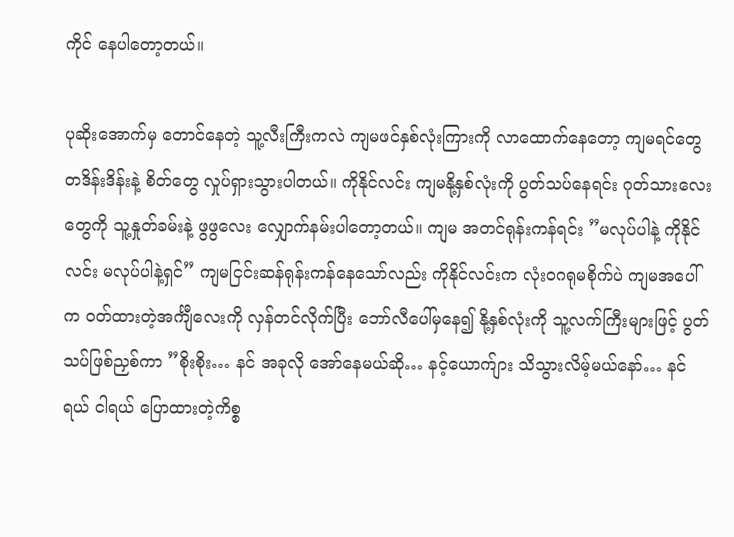ကိုင် နေပါတော့တယ်။

ပုဆိုးအောက်မှ တောင်နေတဲ့ သူ့လီးကြီးကလဲ ကျမဖင်နှစ်လုံးကြားကို လာထောက်နေတော့ ကျမရင်တွေ တဒိန်းဒိန်းနဲ့ စိတ်တွေ လှုပ်ရှားသွားပါတယ်။ ကိုနိုင်လင်း ကျမနို့နှစ်လုံးကို ပွတ်သပ်နေရင်း ဂုတ်သားလေးတွေကို သူ့နှုတ်ခမ်းနဲ့ ဖွဖွလေး လျှောက်နမ်းပါတော့တယ်။ ကျမ အတင်ရုန်းကန်ရင်း ”မလုပ်ပါနဲ့ ကိုနိုင်လင်း မလုပ်ပါနဲ့ရှင်” ကျမငြင်းဆန်ရုန်းကန်နေသော်လည်း ကိုနိုင်လင်းက လုံးဝဂရုမစိုက်ပဲ ကျမအပေါ်က ဝတ်ထားတဲ့အင်္ကျီလေးကို လှန်တင်လိုက်ပြီး ဘော်လီပေါ်မှနေ၍ နို့နှစ်လုံးကို သူ့လက်ကြီးများဖြင့် ပွတ်သပ်ဖြစ်ညှစ်ကာ ”စိုးစိုး… နင် အခုလို အော်နေမယ်ဆို… နင့်ယောက်ျား သိသွားလိမ့်မယ်နော်… နင်ရယ် ငါရယ် ပြောထားတဲ့ကိစ္စ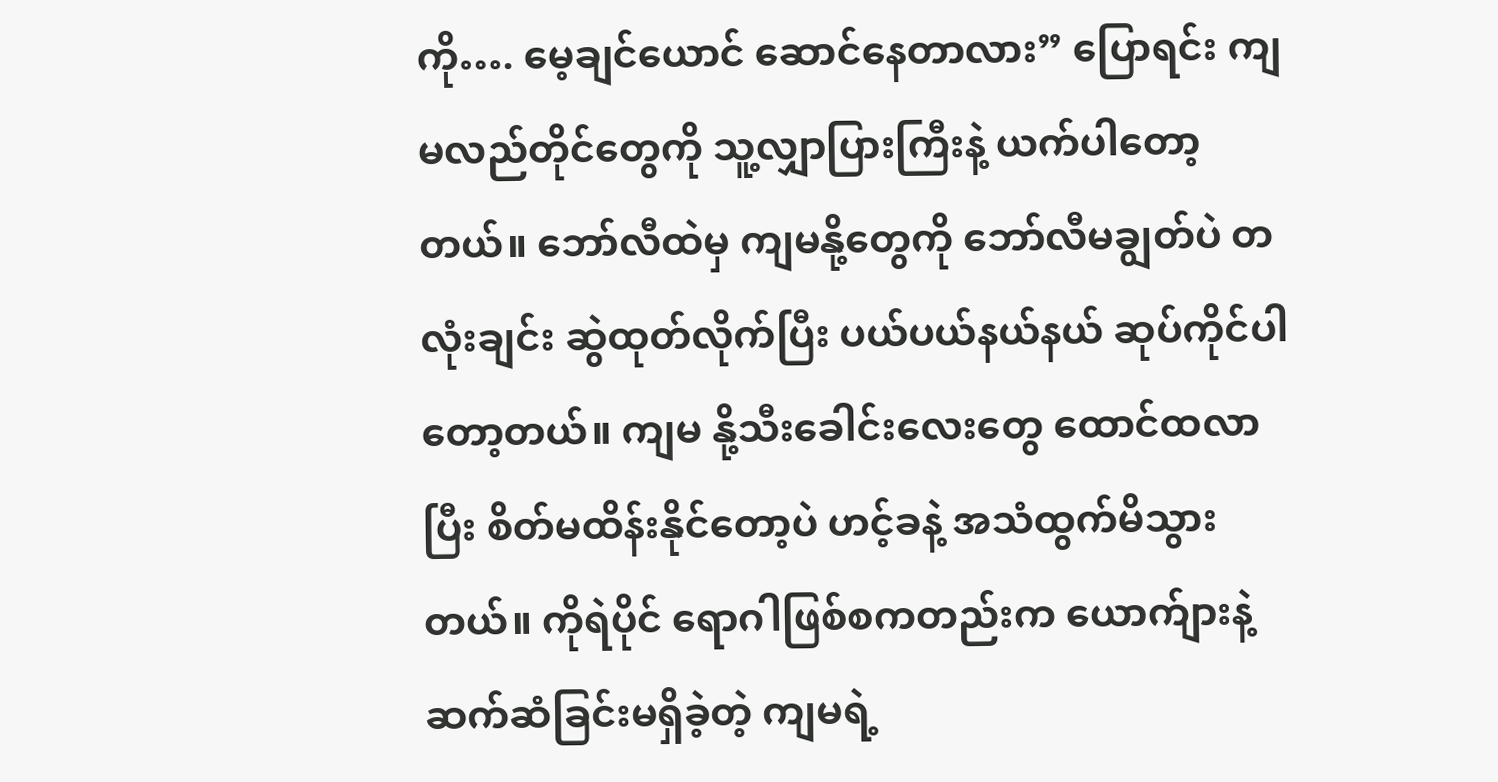ကို…. မေ့ချင်ယောင် ဆောင်နေတာလား” ပြောရင်း ကျမလည်တိုင်တွေကို သူ့လျှာပြားကြီးနဲ့ ယက်ပါတော့တယ်။ ဘော်လီထဲမှ ကျမနို့တွေကို ဘော်လီမချွတ်ပဲ တလုံးချင်း ဆွဲထုတ်လိုက်ပြီး ပယ်ပယ်နယ်နယ် ဆုပ်ကိုင်ပါတော့တယ်။ ကျမ နို့သီးခေါင်းလေးတွေ ထောင်ထလာပြီး စိတ်မထိန်းနိုင်တော့ပဲ ဟင့်ခနဲ့ အသံထွက်မိသွားတယ်။ ကိုရဲပိုင် ရောဂါဖြစ်စကတည်းက ယောက်ျားနဲ့ ဆက်ဆံခြင်းမရှိခဲ့တဲ့ ကျမရဲ့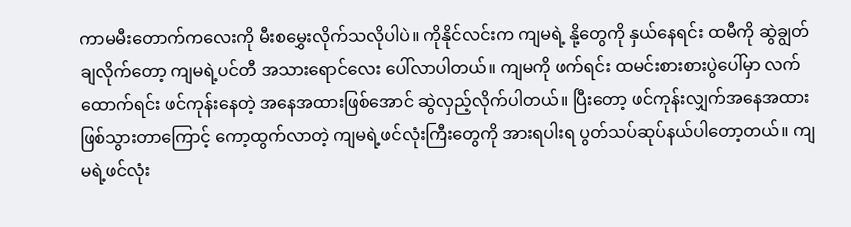ကာမမီးတောက်ကလေးကို မီးစမွှေးလိုက်သလိုပါပဲ။ ကိုနိုင်လင်းက ကျမရဲ့ နို့တွေကို နှယ်နေရင်း ထမီကို ဆွဲချွတ်ချလိုက်တော့ ကျမရဲ့ပင်တီ အသားရောင်လေး ပေါ်လာပါတယ်။ ကျမကို ဖက်ရင်း ထမင်းစားစားပွဲပေါ်မှာ လက်ထောက်ရင်း ဖင်ကုန်းနေတဲ့ အနေအထားဖြစ်အောင် ဆွဲလှည့်လိုက်ပါတယ်။ ပြီးတော့ ဖင်ကုန်းလျှက်အနေအထား ဖြစ်သွားတာကြောင့် ကော့ထွက်လာတဲ့ ကျမရဲ့ဖင်လုံးကြီးတွေကို အားရပါးရ ပွတ်သပ်ဆုပ်နယ်ပါတော့တယ်။ ကျမရဲ့ဖင်လုံး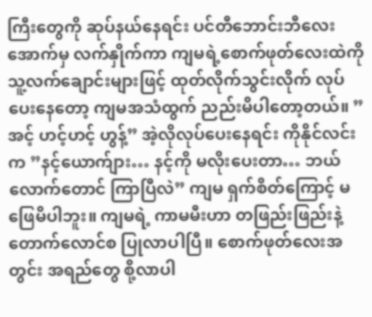ကြီးတွေကို ဆုပ်နယ်နေရင်း ပင်တီဘောင်းဘီလေးအောက်မှ လက်နှိုက်ကာ ကျမရဲ့စောက်ဖုတ်လေးထဲကို သူ့လက်ချောင်းများဖြင့် ထုတ်လိုက်သွင်းလိုက် လုပ်ပေးနေတော့ ကျမအသံထွက် ညည်းမိပါတော့တယ်။ ”အင့် ဟင့်ဟင့် ဟွန့်” အဲ့လိုလုပ်ပေးနေရင်း ကိုနိုင်လင်းက ”နင့်ယောက်ျား… နင့်ကို မလိုးပေးတာ… ဘယ်လောက်တောင် ကြာပြီလဲ” ကျမ ရှက်စိတ်ကြောင့် မဖြေမိပါဘူး။ ကျမရဲ့ ကာမမီးဟာ တဖြည်းဖြည်းနဲ့ တောက်လောင်စ ပြုလာပါပြီ။ စောက်ဖုတ်လေးအတွင်း အရည်တွေ စို့လာပါ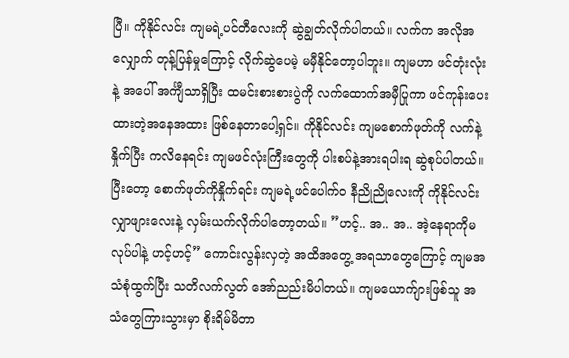ပြီ။ ကိုနိုင်လင်း ကျမရဲ့ပင်တီလေးကို ဆွဲချွတ်လိုက်ပါတယ်။ လက်က အလိုအလျှောက် တုန့်ပြန်မှုကြောင့် လိုက်ဆွဲပေမဲ့ မမှီနိုင်တော့ပါဘူး။ ကျမဟာ ဖင်တုံးလုံးနဲ့ အပေါ် အင်္ကျီသာရှိပြီး ထမင်းစားစားပွဲကို လက်ထောက်အမှီပြုကာ ဖင်ကုန်းပေးထားတဲ့အနေအထား ဖြစ်နေတာပေါ့ရှင်။ ကိုနိုင်လင်း ကျမစောက်ဖုတ်ကို လက်နဲ့နှိုက်ပြီး ကလိနေရင်း ကျမဖင်လုံးကြီးတွေကို ပါးစပ်နဲ့အားရပါးရ ဆွဲစုပ်ပါတယ်။ ပြီးတော့ စောက်ဖုတ်ကိုနှိုက်ရင်း ကျမရဲ့ဖင်ပေါက်ဝ နီညိုညိုလေးကို ကိုနိုင်လင်း လျှာဖျားလေးနဲ့ လှမ်းယက်လိုက်ပါတော့တယ်။ ”ဟင့်.. အ.. အ.. အဲ့နေရာကိုမလုပ်ပါနဲ့ ဟင့်ဟင့်” ကောင်းလွန်းလှတဲ့ အထိအတွေ့ အရသာတွေကြောင့် ကျမအသံစုံထွက်ပြီး သတိလက်လွတ် အော်ညည်းမိပါတယ်။ ကျမယောက်ျားဖြစ်သူ အသံတွေကြားသွားမှာ စိုးရိမ်မိတာ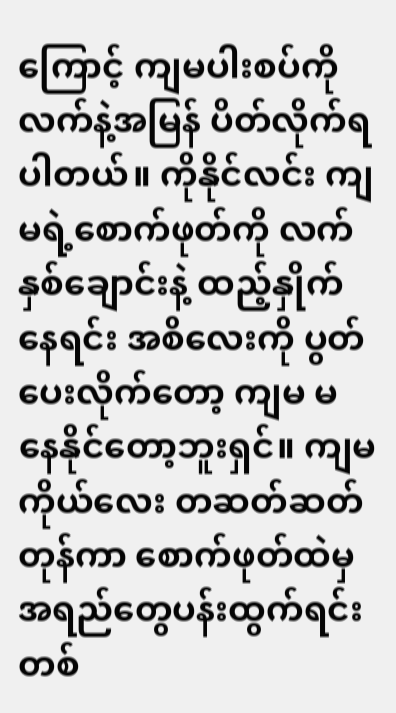ကြောင့် ကျမပါးစပ်ကို လက်နဲ့အမြန် ပိတ်လိုက်ရပါတယ်။ ကိုနိုင်လင်း ကျမရဲ့စောက်ဖုတ်ကို လက်နှစ်ချောင်းနဲ့ ထည့်နှိုက်နေရင်း အစိလေးကို ပွတ်ပေးလိုက်တော့ ကျမ မနေနိုင်တော့ဘူးရှင်။ ကျမကိုယ်လေး တဆတ်ဆတ်တုန်ကာ စောက်ဖုတ်ထဲမှ အရည်တွေပန်းထွက်ရင်း တစ်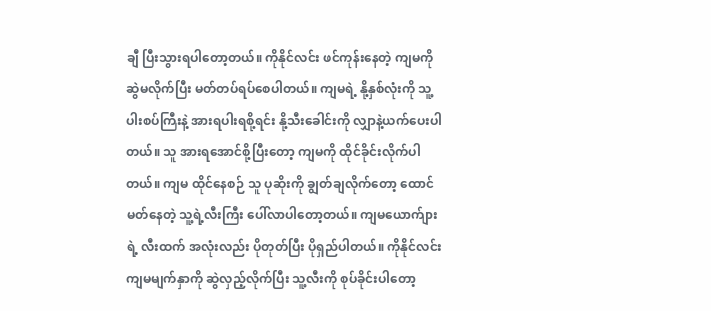ချီ ပြီးသွားရပါတော့တယ်။ ကိုနိုင်လင်း ဖင်ကုန်းနေတဲ့ ကျမကို ဆွဲမလိုက်ပြီး မတ်တပ်ရပ်စေပါတယ်။ ကျမရဲ့ နို့နှစ်လုံးကို သူ့ပါးစပ်ကြီးနဲ့ အားရပါးရစို့ရင်း နို့သီးခေါင်းကို လျှာနဲ့ယက်ပေးပါတယ်။ သူ အားရအောင်စို့ပြီးတော့ ကျမကို ထိုင်ခိုင်းလိုက်ပါတယ်။ ကျမ ထိုင်နေစဉ် သူ ပုဆိုးကို ချွတ်ချလိုက်တော့ ထောင်မတ်နေတဲ့ သူ့ရဲ့လီးကြီး ပေါ်လာပါတော့တယ်။ ကျမယောက်ျားရဲ့ လီးထက် အလုံးလည်း ပိုတုတ်ပြီး ပိုရှည်ပါတယ်။ ကိုနိုင်လင်း ကျမမျက်နှာကို ဆွဲလှည့်လိုက်ပြီး သူ့လီးကို စုပ်ခိုင်းပါတော့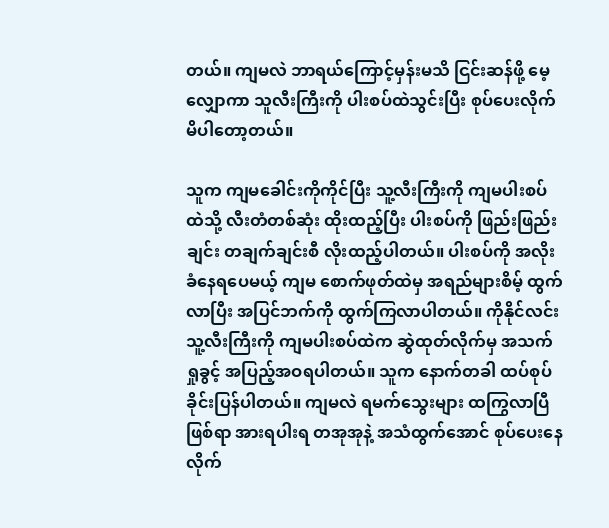တယ်။ ကျမလဲ ဘာရယ်ကြောင့်မှန်းမသိ ငြင်းဆန်ဖို့ မေ့လျှောကာ သူလီးကြီးကို ပါးစပ်ထဲသွင်းပြီး စုပ်ပေးလိုက်မိပါတော့တယ်။

သူက ကျမခေါင်းကိုကိုင်ပြီး သူ့လီးကြီးကို ကျမပါးစပ်ထဲသို့ လီးတံတစ်ဆုံး ထိုးထည့်ပြီး ပါးစပ်ကို ဖြည်းဖြည်းချင်း တချက်ချင်းစီ လိုးထည့်ပါတယ်။ ပါးစပ်ကို အလိုးခံနေရပေမယ့် ကျမ စောက်ဖုတ်ထဲမှ အရည်များစိမ့် ထွက်လာပြီး အပြင်ဘက်ကို ထွက်ကြလာပါတယ်။ ကိုနိုင်လင်း သူ့လီးကြီးကို ကျမပါးစပ်ထဲက ဆွဲထုတ်လိုက်မှ အသက်ရှုခွင့် အပြည့်အဝရပါတယ်။ သူက နောက်တခါ ထပ်စုပ်ခိုင်းပြန်ပါတယ်။ ကျမလဲ ရမက်သွေးများ ထကြွလာပြီဖြစ်ရာ အားရပါးရ တအုအုနဲ့ အသံထွက်အောင် စုပ်ပေးနေလိုက်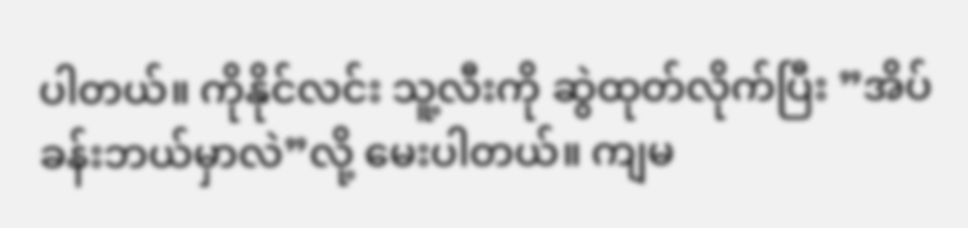ပါတယ်။ ကိုနိုင်လင်း သူ့လီးကို ဆွဲထုတ်လိုက်ပြီး ”အိပ်ခန်းဘယ်မှာလဲ”လို့ မေးပါတယ်။ ကျမ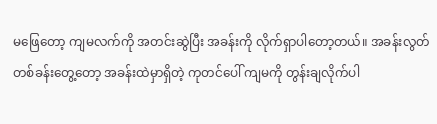မဖြေတော့ ကျမလက်ကို အတင်းဆွဲပြီး အခန်းကို လိုက်ရှာပါတော့တယ်။ အခန်းလွတ် တစ်ခန်းတွေ့တော့ အခန်းထဲမှာရှိတဲ့ ကုတင်ပေါ် ကျမကို တွန်းချလိုက်ပါ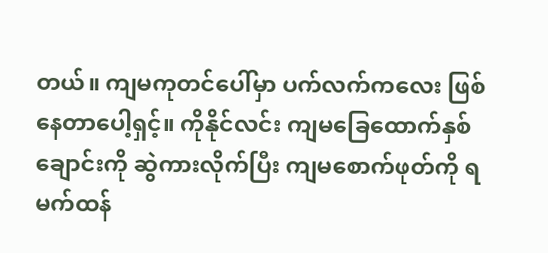တယ်။ ကျမကုတင်ပေါ်မှာ ပက်လက်ကလေး ဖြစ်နေတာပေါ့ရှင့်။ ကိုနိုင်လင်း ကျမခြေထောက်နှစ်ချောင်းကို ဆွဲကားလိုက်ပြီး ကျမစောက်ဖုတ်ကို ရမက်ထန်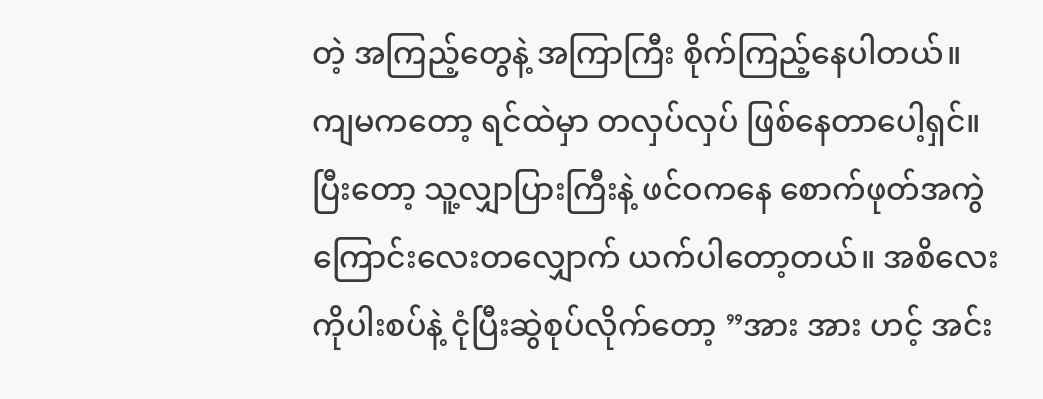တဲ့ အကြည့်တွေနဲ့ အကြာကြီး စိုက်ကြည့်နေပါတယ်။ ကျမကတော့ ရင်ထဲမှာ တလှပ်လှပ် ဖြစ်နေတာပေါ့ရှင်။ ပြီးတော့ သူ့လျှာပြားကြီးနဲ့ ဖင်ဝကနေ စောက်ဖုတ်အကွဲကြောင်းလေးတလျှောက် ယက်ပါတော့တယ်။ အစိလေးကိုပါးစပ်နဲ့ ငုံပြီးဆွဲစုပ်လိုက်တော့ ”အား အား ဟင့် အင်း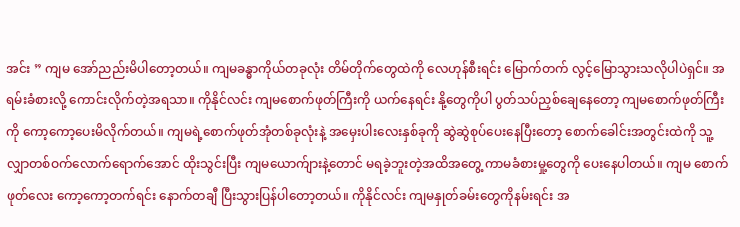အင်း ” ကျမ အော်ညည်းမိပါတော့တယ်။ ကျမခန္ဓာကိုယ်တခုလုံး တိမ်တိုက်တွေထဲကို လေဟုန်စီးရင်း မြောက်တက် လွင့်မြောသွားသလိုပါပဲရှင်။ အရမ်းခံစားလို့ ကောင်းလိုက်တဲ့အရသာ။ ကိုနိုင်လင်း ကျမစောက်ဖုတ်ကြီးကို ယက်နေရင်း နို့တွေကိုပါ ပွတ်သပ်ညှစ်ချေနေတော့ ကျမစောက်ဖုတ်ကြီးကို ကော့ကော့ပေးမိလိုက်တယ်။ ကျမရဲ့စောက်ဖုတ်အုံတစ်ခုလုံးနဲ့ အမှေးပါးလေးနှစ်ခုကို ဆွဲဆွဲစုပ်ပေးနေပြီးတော့ စောက်ခေါင်းအတွင်းထဲကို သူ့လျှာတစ်ဝက်လောက်ရောက်အောင် ထိုးသွင်းပြီး ကျမယောက်ျားနဲ့တောင် မရခဲ့ဘူးတဲ့အထိအတွေ့ ကာမခံစားမှု့တွေကို ပေးနေပါတယ်။ ကျမ စောက်ဖုတ်လေး ကော့ကော့တက်ရင်း နောက်တချီ ပြီးသွားပြန်ပါတော့တယ်။ ကိုနိုင်လင်း ကျမနှုတ်ခမ်းတွေကိုနမ်းရင်း အ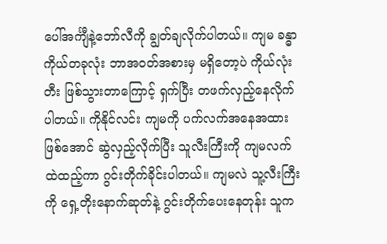ပေါ်အင်္ကျီနဲ့ဘော်လီကို ချွတ်ချလိုက်ပါတယ်။ ကျမ ခန္ဓာကိုယ်တခုလုံး ဘာအဝတ်အစားမှ မရှိတော့ပဲ ကိုယ်လုံးတီး ဖြစ်သွားတာကြောင့် ရှက်ပြီး တဖက်လှည့်နေလိုက်ပါတယ်။ ကိုနိုင်လင်း ကျမကို ပက်လက်အနေအထားဖြစ်အောင် ဆွဲလှည့်လိုက်ပြီး သူလီးကြီးကို ကျမလက်ထဲထည့်ကာ ဂွင်းတိုက်ခိုင်းပါတယ်။ ကျမလဲ သူ့လီးကြီးကို ရှေ့တိုးနောက်ဆုတ်နဲ့ ဂွင်းတိုက်ပေးနေတုန်း သူက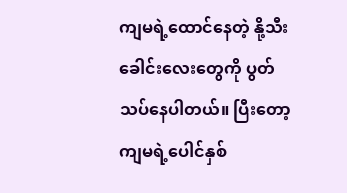ကျမရဲ့ထောင်နေတဲ့ နို့သီးခေါင်းလေးတွေကို ပွတ်သပ်နေပါတယ်။ ပြီးတော့ ကျမရဲ့ပေါင်နှစ်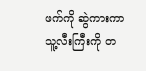ဖက်ကို ဆွဲကားကာ သူ့လီးကြီးကို တ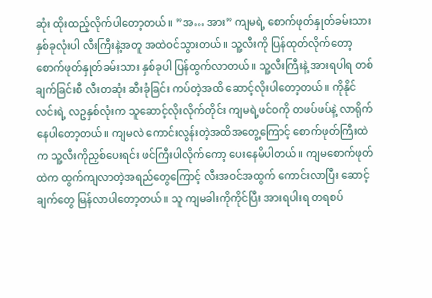ဆုံး ထိုးထည့်လိုက်ပါတော့တယ်။ ”အ… အား” ကျမရဲ့ စောက်ဖုတ်နှုတ်ခမ်းသား နှစ်ခုလုံးပါ လီးကြီးနဲ့အတူ အထဲဝင်သွားတယ်။ သူ့လီးကို ပြန်ထုတ်လိုက်တော့ စောက်ဖုတ်နှုတ်ခမ်းသား နှစ်ခုပါ ပြန်ထွက်လာတယ်။ သူ့လီးကြီးနဲ့ အားရပါရ တစ်ချက်ခြင်းစီ လီးတဆုံး ဆီးခုံခြင်း ကပ်တဲ့အထိ ဆောင့်လိုးပါတော့တယ်။ ကိုနိုင်လင်းရဲ့ လဥနှစ်လုံးက သူဆောင့်လိုးလိုက်တိုင်း ကျမရဲ့ဖင်ဝကို တဖပ်ဖပ်နဲ့ လာရိုက်နေပါတော့တယ်။ ကျမလဲ ကောင်းလွန်းတဲ့အထိအတွေ့ကြောင့် စောက်ဖုတ်ကြီးထဲက သူ့လီးကိုညှစ်ပေးရင်း ဖင်ကြီးပါလိုက်ကော့ ပေးနေမိပါတယ်။ ကျမစောက်ဖုတ်ထဲက ထွက်ကျလာတဲ့အရည်တွေကြောင့် လီးအဝင်အထွက် ကောင်းလာပြီး ဆောင့်ချက်တွေ မြန်လာပါတော့တယ်။ သူ ကျမခါးကိုကိုင်ပြီး အားရပါးရ တရစပ်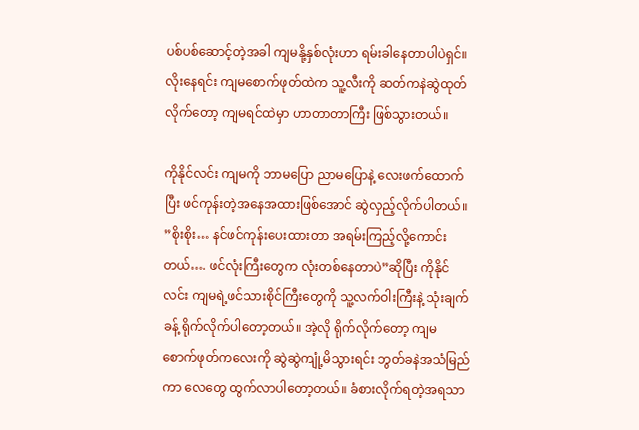ပစ်ပစ်ဆောင့်တဲ့အခါ ကျမနို့နှစ်လုံးဟာ ရမ်းခါနေတာပါပဲရှင်။ လိုးနေရင်း ကျမစောက်ဖုတ်ထဲက သူ့လီးကို ဆတ်ကနဲဆွဲထုတ်လိုက်တော့ ကျမရင်ထဲမှာ ဟာတာတာကြီး ဖြစ်သွားတယ်။

ကိုနိုင်လင်း ကျမကို ဘာမပြော ညာမပြောနဲ့ လေးဖက်ထောက်ပြီး ဖင်ကုန်းတဲ့အနေအထားဖြစ်အောင် ဆွဲလှည့်လိုက်ပါတယ်။ ”စိုးစိုး… နင်ဖင်ကုန်းပေးထားတာ အရမ်းကြည့်လို့ကောင်းတယ်…. ဖင်လုံးကြီးတွေက လုံးတစ်နေတာပဲ”ဆိုပြီး ကိုနိုင်လင်း ကျမရဲ့ဖင်သားစိုင်ကြီးတွေကို သူ့လက်ဝါးကြီးနဲ့ သုံးချက်ခန့် ရိုက်လိုက်ပါတော့တယ်။ အဲ့လို ရိုက်လိုက်တော့ ကျမစောက်ဖုတ်ကလေးကို ဆွဲဆွဲကျုံ့မိသွားရင်း ဘွတ်ခနဲအသံမြည်ကာ လေတွေ ထွက်လာပါတော့တယ်။ ခံစားလိုက်ရတဲ့အရသာ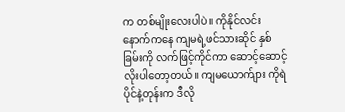က တစ်မျိုးလေးပါပဲ။ ကိုနိုင်လင်း နောက်ကနေ ကျမရဲ့ဖင်သားဆိုင် နှစ်ခြမ်းကို လက်ဖြင့်ကိုင်ကာ ဆောင့်ဆောင့်လိုးပါတော့တယ်။ ကျမယောက်ျား ကိုရဲပိုင်နဲ့တုန်းက ဒီလို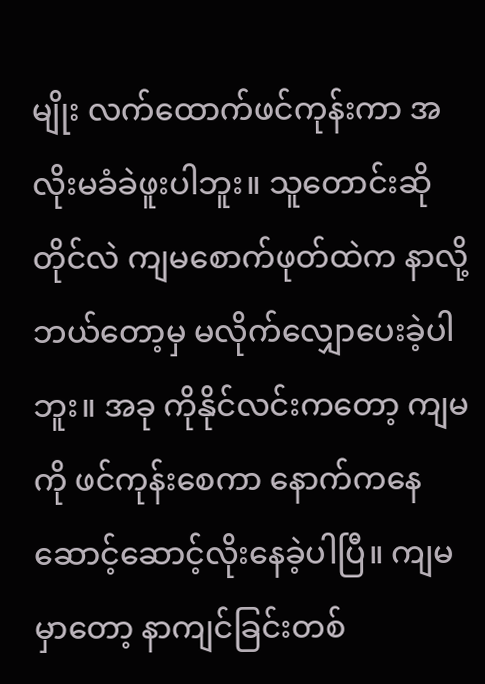မျိုး လက်ထောက်ဖင်ကုန်းကာ အလိုးမခံခဲဖူးပါဘူး။ သူတောင်းဆိုတိုင်လဲ ကျမစောက်ဖုတ်ထဲက နာလို့ ဘယ်တော့မှ မလိုက်လျှောပေးခဲ့ပါဘူး။ အခု ကိုနိုင်လင်းကတော့ ကျမကို ဖင်ကုန်းစေကာ နောက်ကနေ ဆောင့်ဆောင့်လိုးနေခဲ့ပါပြီ။ ကျမမှာတော့ နာကျင်ခြင်းတစ်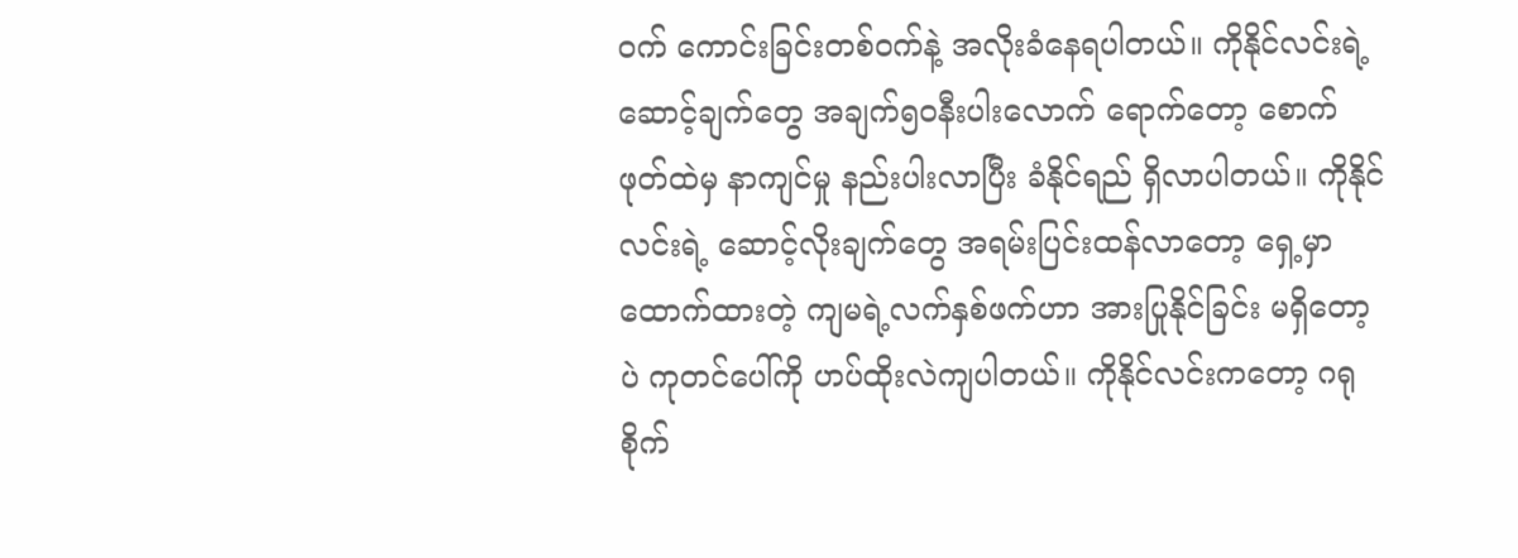ဝက် ကောင်းခြင်းတစ်ဝက်နဲ့ အလိုးခံနေရပါတယ်။ ကိုနိုင်လင်းရဲ့ ဆောင့်ချက်တွေ အချက်၅၀နီးပါးလောက် ရောက်တော့ စောက်ဖုတ်ထဲမှ နာကျင်မှု နည်းပါးလာပြီး ခံနိုင်ရည် ရှိလာပါတယ်။ ကိုနိုင်လင်းရဲ့ ဆောင့်လိုးချက်တွေ အရမ်းပြင်းထန်လာတော့ ရှေ့မှာထောက်ထားတဲ့ ကျမရဲ့လက်နှစ်ဖက်ဟာ အားပြုနိုင်ခြင်း မရှိတော့ပဲ ကုတင်ပေါ်ကို ဟပ်ထိုးလဲကျပါတယ်။ ကိုနိုင်လင်းကတော့ ဂရုစိုက်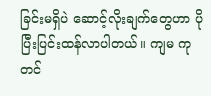ခြင်းမရှိပဲ ဆောင့်လိုးချက်တွေဟာ ပိုပြီးပြင်းထန်လာပါတယ်။ ကျမ ကုတင်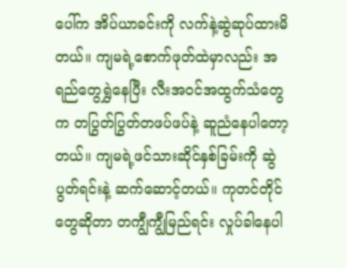ပေါ်က အိပ်ယာခင်းကို လက်နဲ့ဆွဲဆုပ်ထားမိတယ်။ ကျမရဲ့စောက်ဖုတ်ထဲမှာလည်း အရည်တွေရွှဲနေပြီး လီးအဝင်အထွက်သံတွေက တပြွတ်ပြွတ်တဖပ်ဖပ်နဲ့ ဆူညံနေပါတော့တယ်။ ကျမရဲ့ဖင်သားဆိုင်နှစ်ခြမ်းကို ဆွဲပွတ်ရင်းနဲ့ ဆက်ဆောင့်တယ်။ ကုတင်တိုင်တွေဆိုတာ တကျွီကျွီမြည်ရင်း လှုပ်ခါနေပါ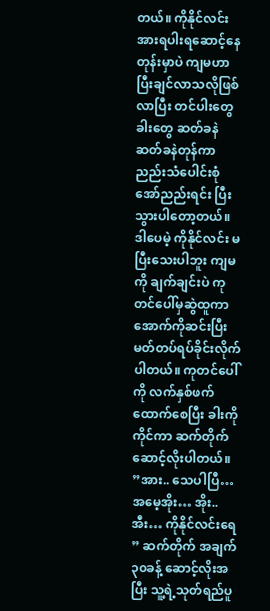တယ်။ ကိုနိုင်လင်း အားရပါးရဆောင့်နေတုန်းမှာပဲ ကျမဟာ ပြီးချင်လာသလိုဖြစ်လာပြီး တင်ပါးတွေခါးတွေ ဆတ်ခနဲ ဆတ်ခနဲတုန်ကာ ညည်းသံပေါင်းစုံ အော်ညည်းရင်း ပြီးသွားပါတော့တယ်။ ဒါပေမဲ့ ကိုနိုင်လင်း မပြီးသေးပါဘူး ကျမကို ချက်ချင်းပဲ ကုတင်ပေါ်မှဆွဲထူကာ အောက်ကိုဆင်းပြီး မတ်တပ်ရပ်ခိုင်းလိုက်ပါတယ်။ ကုတင်ပေါ်ကို လက်နှစ်ဖက်ထောက်စေပြီး ခါးကိုကိုင်ကာ ဆက်တိုက်ဆောင့်လိုးပါတယ်။ ”အား.. သေပါပြီ… အမေ့အိုး… အိုး.. အီး… ကိုနိုင်လင်းရေ ” ဆက်တိုက် အချက်၃၀ခန့် ဆောင့်လိုးအပြီး သူ့ရဲ့သုတ်ရည်ပူ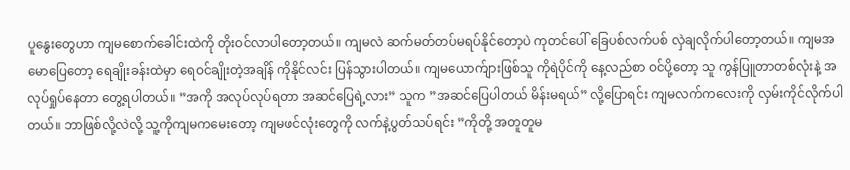ပူနွေးတွေဟာ ကျမစောက်ခေါင်းထဲကို တိုးဝင်လာပါတော့တယ်။ ကျမလဲ ဆက်မတ်တပ်မရပ်နိုင်တော့ပဲ ကုတင်ပေါ် ခြေပစ်လက်ပစ် လှဲချလိုက်ပါတော့တယ်။ ကျမအမောပြေတော့ ရေချိုးခန်းထဲမှာ ရေဝင်ချိုးတဲ့အချိန် ကိုနိုင်လင်း ပြန်သွားပါတယ်။ ကျမယောက်ျားဖြစ်သူ ကိုရဲပိုင်ကို နေ့လည်စာ ဝင်ပို့တော့ သူ ကွန်ပြူတာတစ်လုံးနဲ့ အလုပ်ရှုပ်နေတာ တွေ့ရပါတယ်။ ”အကို အလုပ်လုပ်ရတာ အဆင်ပြေရဲ့လား” သူက ”အဆင်ပြေပါတယ် မိန်းမရယ်” လို့ပြောရင်း ကျမလက်ကလေးကို လှမ်းကိုင်လိုက်ပါတယ်။ ဘာဖြစ်လို့လဲလို့ သူ့ကိုကျမကမေးတော့ ကျမဖင်လုံးတွေကို လက်နဲ့ပွတ်သပ်ရင်း ”ကိုတို့ အတူတူမ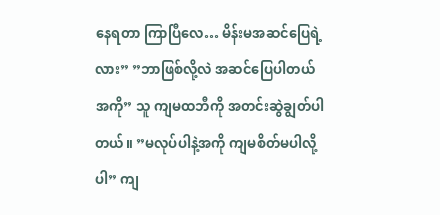နေရတာ ကြာပြီလေ… မိန်းမအဆင်ပြေရဲ့လား” ”ဘာဖြစ်လို့လဲ အဆင်ပြေပါတယ် အကို” သူ ကျမထဘီကို အတင်းဆွဲချွတ်ပါတယ်။ ”မလုပ်ပါနဲ့အကို ကျမစိတ်မပါလို့ပါ” ကျ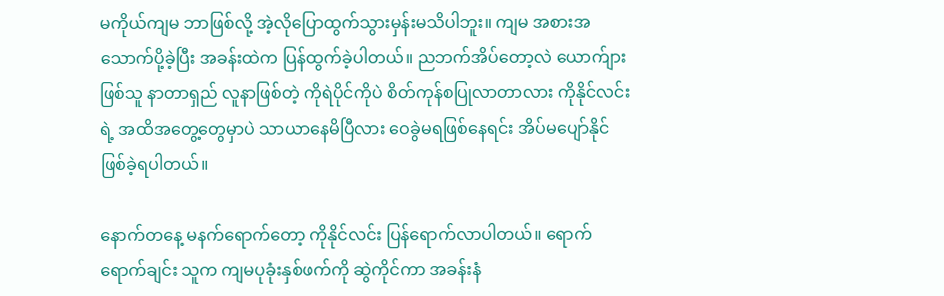မကိုယ်ကျမ ဘာဖြစ်လို့ အဲ့လိုပြောထွက်သွားမှန်းမသိပါဘူး။ ကျမ အစားအသောက်ပို့ခဲ့ပြီး အခန်းထဲက ပြန်ထွက်ခဲ့ပါတယ်။ ညဘက်အိပ်တော့လဲ ယောက်ျားဖြစ်သူ နာတာရှည် လူနာဖြစ်တဲ့ ကိုရဲပိုင်ကိုပဲ စိတ်ကုန်စပြုလာတာလား ကိုနိုင်လင်းရဲ့ အထိအတွေ့တွေမှာပဲ သာယာနေမိပြီလား ဝေခွဲမရဖြစ်နေရင်း အိပ်မပျော်နိုင် ဖြစ်ခဲ့ရပါတယ်။

နောက်တနေ့ မနက်ရောက်တော့ ကိုနိုင်လင်း ပြန်ရောက်လာပါတယ်။ ရောက်ရောက်ချင်း သူက ကျမပုခုံးနှစ်ဖက်ကို ဆွဲကိုင်ကာ အခန်းနံ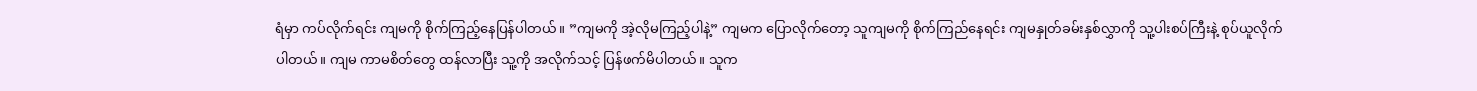ရံမှာ ကပ်လိုက်ရင်း ကျမကို စိုက်ကြည့်နေပြန်ပါတယ်။ ”ကျမကို အဲ့လိုမကြည့်ပါနဲ့” ကျမက ပြောလိုက်တော့ သူကျမကို စိုက်ကြည်နေရင်း ကျမနှုတ်ခမ်းနှစ်လွှာကို သူ့ပါးစပ်ကြီးနဲ့ စုပ်ယူလိုက်ပါတယ်။ ကျမ ကာမစိတ်တွေ ထန်လာပြီး သူ့ကို အလိုက်သင့် ပြန်ဖက်မိပါတယ်။ သူက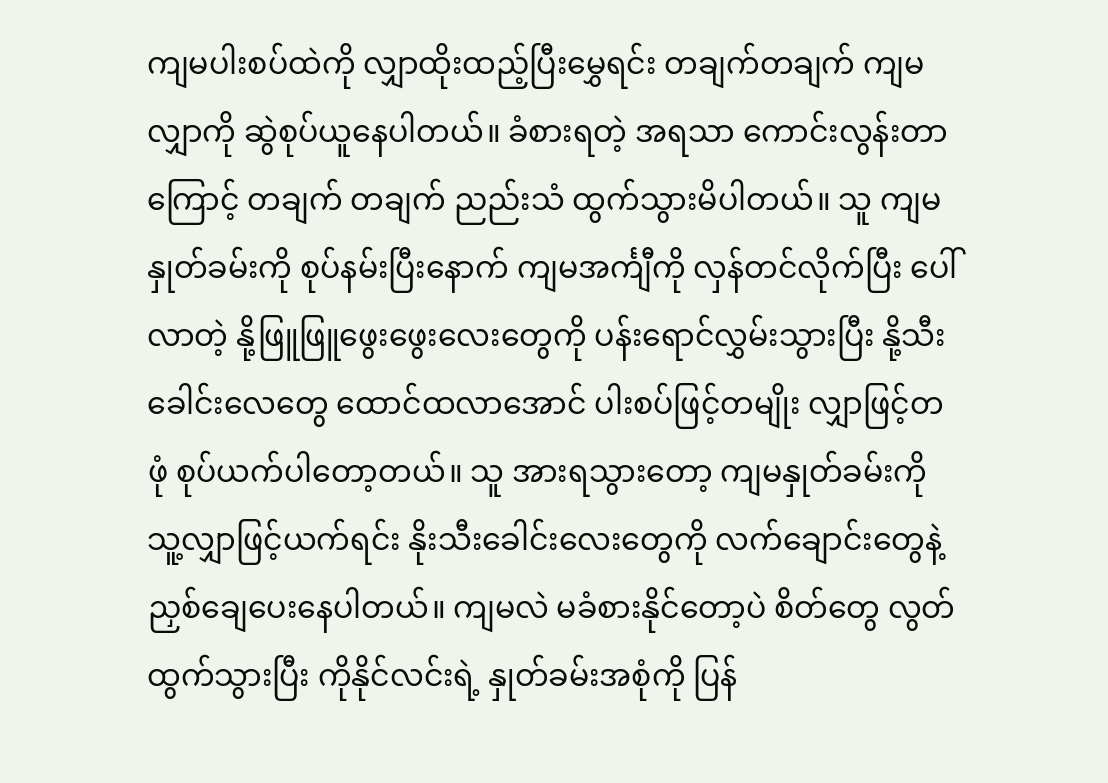ကျမပါးစပ်ထဲကို လျှာထိုးထည့်ပြီးမွှေရင်း တချက်တချက် ကျမလျှာကို ဆွဲစုပ်ယူနေပါတယ်။ ခံစားရတဲ့ အရသာ ကောင်းလွန်းတာကြောင့် တချက် တချက် ညည်းသံ ထွက်သွားမိပါတယ်။ သူ ကျမနှုတ်ခမ်းကို စုပ်နမ်းပြီးနောက် ကျမအင်္ကျီကို လှန်တင်လိုက်ပြီး ပေါ်လာတဲ့ နို့ဖြူဖြူဖွေးဖွေးလေးတွေကို ပန်းရောင်လွှမ်းသွားပြီး နို့သီးခေါင်းလေတွေ ထောင်ထလာအောင် ပါးစပ်ဖြင့်တမျိုး လျှာဖြင့်တဖုံ စုပ်ယက်ပါတော့တယ်။ သူ အားရသွားတော့ ကျမနှုတ်ခမ်းကို သူ့လျှာဖြင့်ယက်ရင်း နိုးသီးခေါင်းလေးတွေကို လက်ချောင်းတွေနဲ့ ညှစ်ချေပေးနေပါတယ်။ ကျမလဲ မခံစားနိုင်တော့ပဲ စိတ်တွေ လွတ်ထွက်သွားပြီး ကိုနိုင်လင်းရဲ့ နှုတ်ခမ်းအစုံကို ပြန်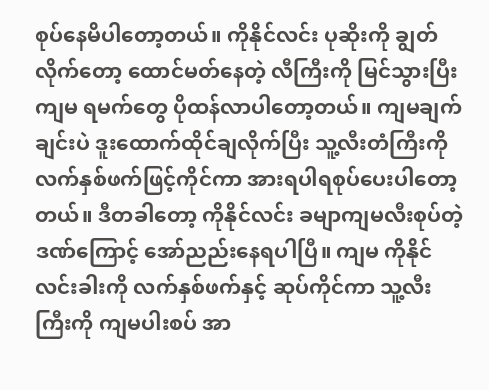စုပ်နေမိပါတော့တယ်။ ကိုနိုင်လင်း ပုဆိုးကို ချွတ်လိုက်တော့ ထောင်မတ်နေတဲ့ လီကြီးကို မြင်သွားပြီး ကျမ ရမက်တွေ ပိုထန်လာပါတော့တယ်။ ကျမချက်ချင်းပဲ ဒူးထောက်ထိုင်ချလိုက်ပြီး သူ့လီးတံကြီးကို လက်နှစ်ဖက်ဖြင့်ကိုင်ကာ အားရပါရစုပ်ပေးပါတော့တယ်။ ဒီတခါတော့ ကိုနိုင်လင်း ခမျာကျမလီးစုပ်တဲ့ ဒဏ်ကြောင့် အော်ညည်းနေရပါပြီ။ ကျမ ကိုနိုင်လင်းခါးကို လက်နှစ်ဖက်နှင့် ဆုပ်ကိုင်ကာ သူ့လီးကြီးကို ကျမပါးစပ် အာ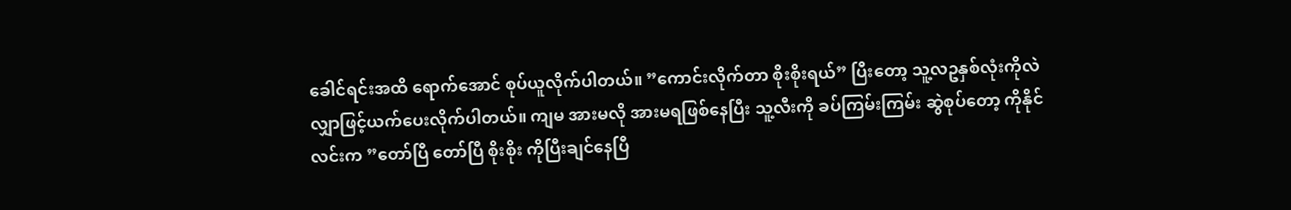ခေါင်ရင်းအထိ ရောက်အောင် စုပ်ယူလိုက်ပါတယ်။ ”ကောင်းလိုက်တာ စိုးစိုးရယ်” ပြီးတော့ သူ့လဥနှစ်လုံးကိုလဲ လျှာဖြင့်ယက်ပေးလိုက်ပါတယ်။ ကျမ အားမလို အားမရဖြစ်နေပြီး သူ့လီးကို ခပ်ကြမ်းကြမ်း ဆွဲစုပ်တော့ ကိုနိုင်လင်းက ”တော်ပြီ တော်ပြီ စိုးစိုး ကိုပြီးချင်နေပြီ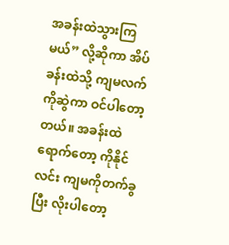အခန်းထဲသွားကြမယ်” လို့ဆိုကာ အိပ်ခန်းထဲသို့ ကျမလက်ကိုဆွဲကာ ဝင်ပါတော့တယ်။ အခန်းထဲရောက်တော့ ကိုနိုင်လင်း ကျမကိုတက်ခွပြီး လိုးပါတော့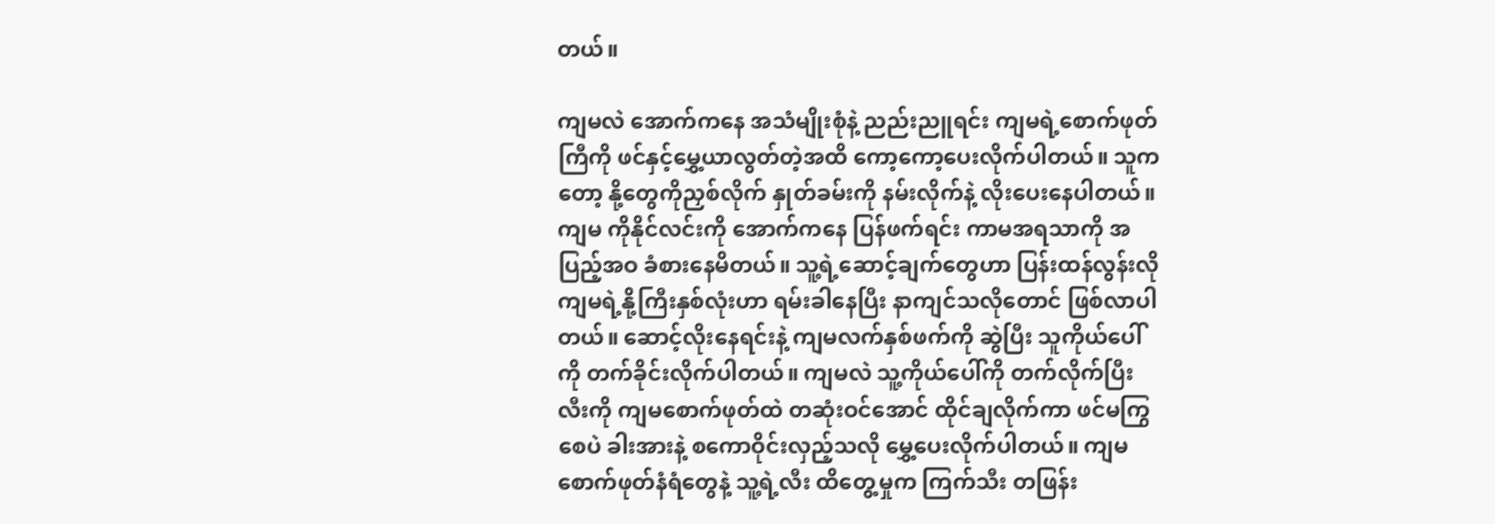တယ်။

ကျမလဲ အောက်ကနေ အသံမျိုးစုံနဲ့ ညည်းညူရင်း ကျမရဲ့စောက်ဖုတ်ကြီကို ဖင်နှင့်မွှေ့ယာလွတ်တဲ့အထိ ကော့ကော့ပေးလိုက်ပါတယ်။ သူကတော့ နို့တွေကိုညှစ်လိုက် နှုတ်ခမ်းကို နမ်းလိုက်နဲ့ လိုးပေးနေပါတယ်။ ကျမ ကိုနိုင်လင်းကို အောက်ကနေ ပြန်ဖက်ရင်း ကာမအရသာကို အပြည့်အဝ ခံစားနေမိတယ်။ သူ့ရဲ့ဆောင့်ချက်တွေဟာ ပြန်းထန်လွန်းလို ကျမရဲ့နို့ကြီးနှစ်လုံးဟာ ရမ်းခါနေပြီး နာကျင်သလိုတောင် ဖြစ်လာပါတယ်။ ဆောင့်လိုးနေရင်းနဲ့ ကျမလက်နှစ်ဖက်ကို ဆွဲပြီး သူကိုယ်ပေါ်ကို တက်ခိုင်းလိုက်ပါတယ်။ ကျမလဲ သူ့ကိုယ်ပေါ်ကို တက်လိုက်ပြီး လီးကို ကျမစောက်ဖုတ်ထဲ တဆုံးဝင်အောင် ထိုင်ချလိုက်ကာ ဖင်မကြွစေပဲ ခါးအားနဲ့ စကောဝိုင်းလှည့်သလို မွှေ့ပေးလိုက်ပါတယ်။ ကျမ စောက်ဖုတ်နံရံတွေနဲ့ သူ့ရဲ့လီး ထိတွေ့မှုက ကြက်သီး တဖြန်း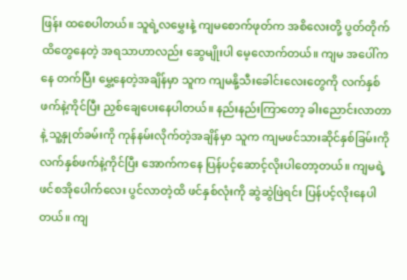ဖြန်း ထစေပါတယ်။ သူရဲ့လမွှေးနဲ့ ကျမစောက်ဖုတ်က အစိလေးတို့ ပွတ်တိုက် ထိတွေနေတဲ့ အရသာဟာလည်း ဆွေမျိုးပါ မေ့လောက်တယ်။ ကျမ အပေါ်ကနေ တက်ပြီး မွှေ့နေတဲ့အချိန်မှာ သူက ကျမနို့သီးခေါင်းလေးတွေကို လက်နှစ်ဖက်နဲ့ကိုင်ပြီး ညှစ်ချေပေးနေပါတယ်။ နည်းနည်းကြာတော့ ခါးညောင်းလာတာနဲ့ သူ့နှုတ်ခမ်းကို ကုန်နမ်းလိုက်တဲ့အချိန်မှာ သူက ကျမဖင်သားဆိုင်နှစ်ခြမ်းကို လက်နှစ်ဖက်နဲ့ကိုင်ပြီး အောက်ကနေ ပြန်ပင့်ဆောင့်လိုးပါတော့တယ်။ ကျမရဲ့ ဖင်စအိုပေါက်လေး ပွင်လာတဲ့ထိ ဖင်နှစ်လုံးကို ဆွဲဆွဲဖြဲရင်း ပြန်ပင့်လိုးနေပါတယ်။ ကျ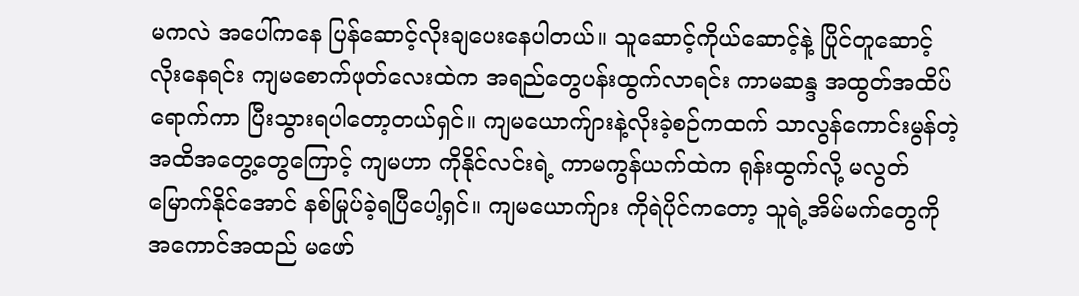မကလဲ အပေါ်ကနေ ပြန်ဆောင့်လိုးချပေးနေပါတယ်။ သူဆောင့်ကိုယ်ဆောင့်နဲ့ ပြိုင်တူဆောင့်လိုးနေရင်း ကျမစောက်ဖုတ်လေးထဲက အရည်တွေပန်းထွက်လာရင်း ကာမဆန္ဒ အထွတ်အထိပ်ရောက်ကာ ပြီးသွားရပါတော့တယ်ရှင်။ ကျမယောက်ျားနဲ့လိုးခဲ့စဉ်ကထက် သာလွန်ကောင်းမွန်တဲ့ အထိအတွေ့တွေကြောင့် ကျမဟာ ကိုနိုင်လင်းရဲ့ ကာမကွန်ယက်ထဲက ရုန်းထွက်လို့ မလွတ်မြောက်နိုင်အောင် နစ်မြုပ်ခဲ့ရပြီပေါ့ရှင်။ ကျမယောက်ျား ကိုရဲပိုင်ကတော့ သူရဲ့အိမ်မက်တွေကို အကောင်အထည် မဖော်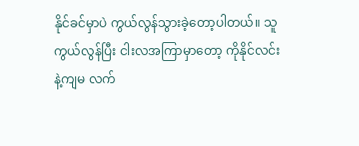နိုင်ခင်မှာပဲ ကွယ်လွန်သွားခဲ့တော့ပါတယ်။ သူကွယ်လွန်ပြီး ငါးလအကြာမှာတော့ ကိုနိုင်လင်းနဲ့ကျမ လက်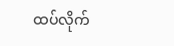ထပ်လိုက်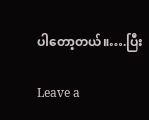ပါတော့တယ်။….ပြီး

Leave a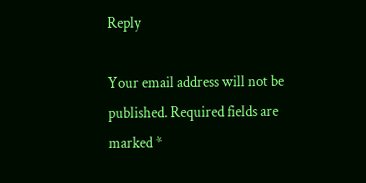Reply

Your email address will not be published. Required fields are marked *